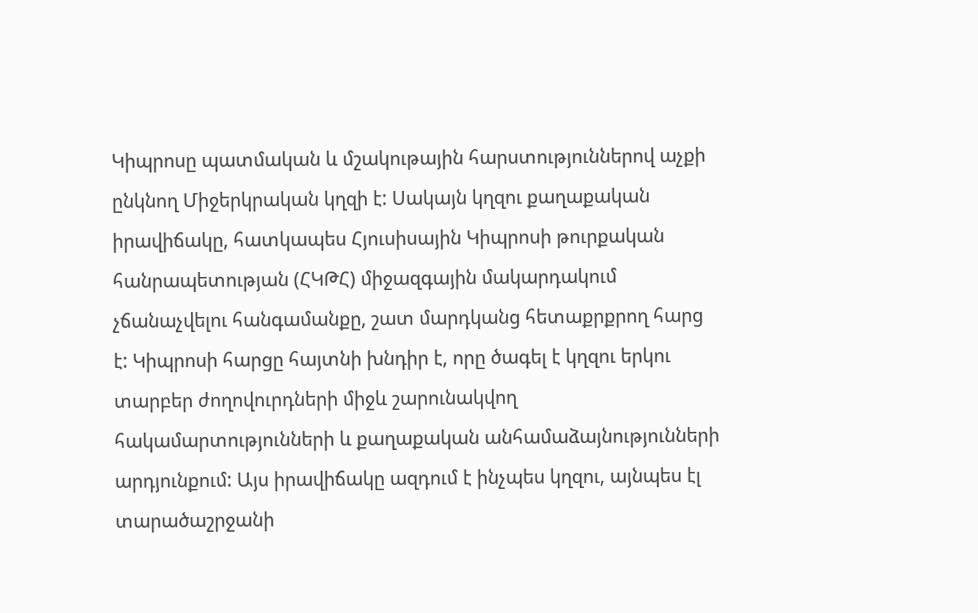Կիպրոսը պատմական և մշակութային հարստություններով աչքի ընկնող Միջերկրական կղզի է: Սակայն կղզու քաղաքական իրավիճակը, հատկապես Հյուսիսային Կիպրոսի թուրքական հանրապետության (ՀԿԹՀ) միջազգային մակարդակում չճանաչվելու հանգամանքը, շատ մարդկանց հետաքրքրող հարց է: Կիպրոսի հարցը հայտնի խնդիր է, որը ծագել է կղզու երկու տարբեր ժողովուրդների միջև շարունակվող հակամարտությունների և քաղաքական անհամաձայնությունների արդյունքում: Այս իրավիճակը ազդում է ինչպես կղզու, այնպես էլ տարածաշրջանի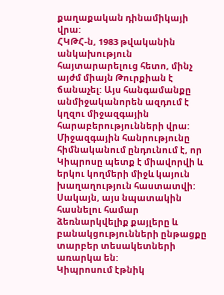քաղաքական դինամիկայի վրա:
ՀԿԹՀ-ն, 1983 թվականին անկախություն հայտարարելուց հետո, մինչ այժմ միայն Թուրքիան է ճանաչել: Այս հանգամանքը անմիջականորեն ազդում է կղզու միջազգային հարաբերությունների վրա: Միջազգային հանրությունը հիմնականում ընդունում է, որ Կիպրոսը պետք է միավորվի և երկու կողմերի միջև կայուն խաղաղություն հաստատվի: Սակայն, այս նպատակին հասնելու համար ձեռնարկվելիք քայլերը և բանակցությունների ընթացքը տարբեր տեսակետների առարկա են:
Կիպրոսում էթնիկ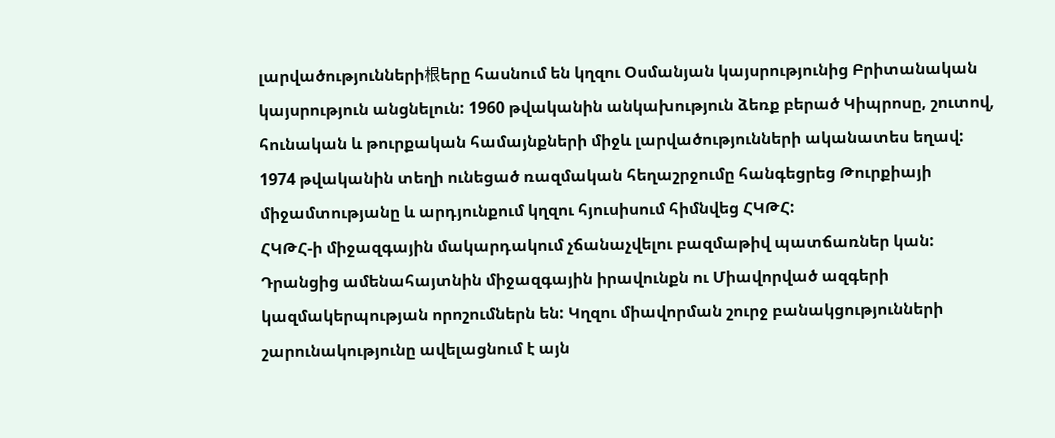լարվածությունների根երը հասնում են կղզու Օսմանյան կայսրությունից Բրիտանական կայսրություն անցնելուն: 1960 թվականին անկախություն ձեռք բերած Կիպրոսը, շուտով, հունական և թուրքական համայնքների միջև լարվածությունների ականատես եղավ: 1974 թվականին տեղի ունեցած ռազմական հեղաշրջումը հանգեցրեց Թուրքիայի միջամտությանը և արդյունքում կղզու հյուսիսում հիմնվեց ՀԿԹՀ:
ՀԿԹՀ-ի միջազգային մակարդակում չճանաչվելու բազմաթիվ պատճառներ կան: Դրանցից ամենահայտնին միջազգային իրավունքն ու Միավորված ազգերի կազմակերպության որոշումներն են: Կղզու միավորման շուրջ բանակցությունների շարունակությունը ավելացնում է այն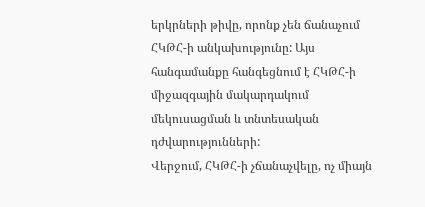երկրների թիվը, որոնք չեն ճանաչում ՀԿԹՀ-ի անկախությունը: Այս հանգամանքը հանգեցնում է ՀԿԹՀ-ի միջազգային մակարդակում մեկուսացման և տնտեսական դժվարությունների:
Վերջում, ՀԿԹՀ-ի չճանաչվելը, ոչ միայն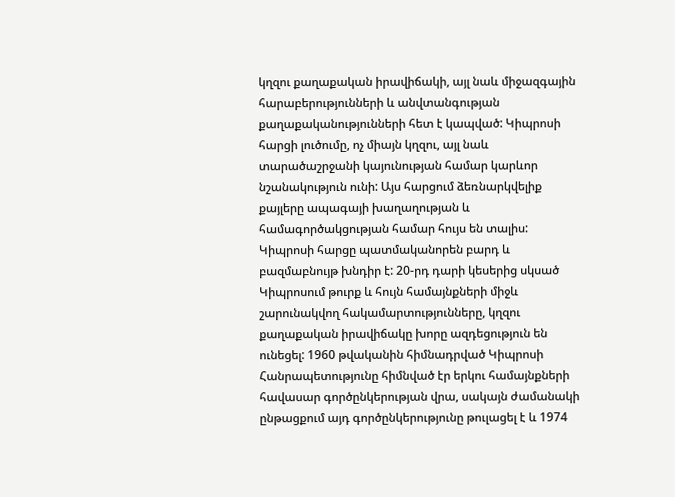կղզու քաղաքական իրավիճակի, այլ նաև միջազգային հարաբերությունների և անվտանգության քաղաքականությունների հետ է կապված: Կիպրոսի հարցի լուծումը, ոչ միայն կղզու, այլ նաև տարածաշրջանի կայունության համար կարևոր նշանակություն ունի: Այս հարցում ձեռնարկվելիք քայլերը ապագայի խաղաղության և համագործակցության համար հույս են տալիս:
Կիպրոսի հարցը պատմականորեն բարդ և բազմաբնույթ խնդիր է: 20-րդ դարի կեսերից սկսած Կիպրոսում թուրք և հույն համայնքների միջև շարունակվող հակամարտությունները, կղզու քաղաքական իրավիճակը խորը ազդեցություն են ունեցել: 1960 թվականին հիմնադրված Կիպրոսի Հանրապետությունը հիմնված էր երկու համայնքների հավասար գործընկերության վրա, սակայն ժամանակի ընթացքում այդ գործընկերությունը թուլացել է և 1974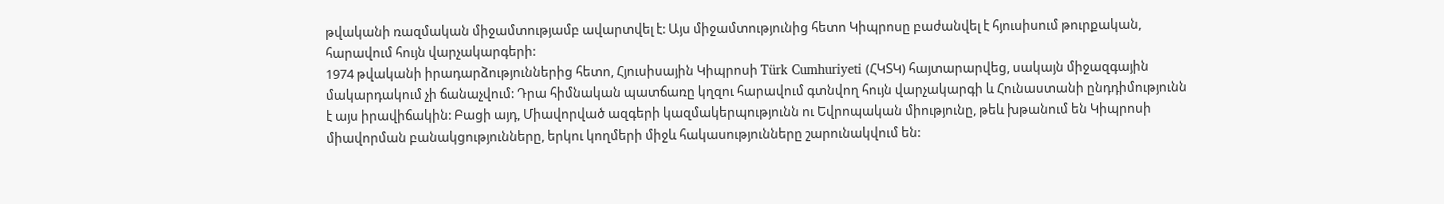թվականի ռազմական միջամտությամբ ավարտվել է: Այս միջամտությունից հետո Կիպրոսը բաժանվել է հյուսիսում թուրքական, հարավում հույն վարչակարգերի:
1974 թվականի իրադարձություններից հետո, Հյուսիսային Կիպրոսի Türk Cumhuriyeti (ՀԿՏԿ) հայտարարվեց, սակայն միջազգային մակարդակում չի ճանաչվում: Դրա հիմնական պատճառը կղզու հարավում գտնվող հույն վարչակարգի և Հունաստանի ընդդիմությունն է այս իրավիճակին: Բացի այդ, Միավորված ազգերի կազմակերպությունն ու Եվրոպական միությունը, թեև խթանում են Կիպրոսի միավորման բանակցությունները, երկու կողմերի միջև հակասությունները շարունակվում են: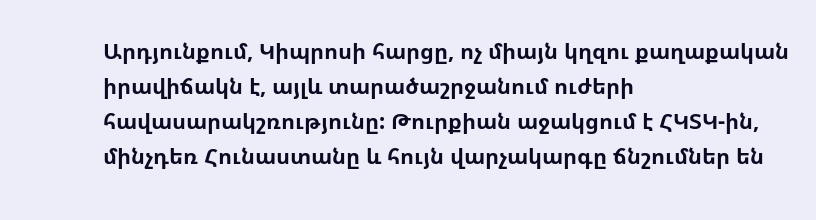Արդյունքում, Կիպրոսի հարցը, ոչ միայն կղզու քաղաքական իրավիճակն է, այլև տարածաշրջանում ուժերի հավասարակշռությունը: Թուրքիան աջակցում է ՀԿՏԿ-ին, մինչդեռ Հունաստանը և հույն վարչակարգը ճնշումներ են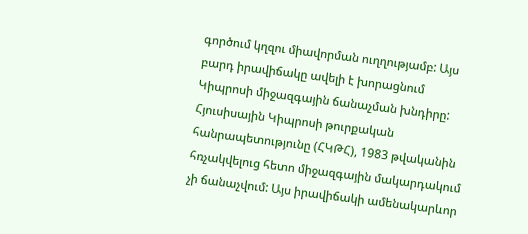գործում կղզու միավորման ուղղությամբ: Այս բարդ իրավիճակը ավելի է խորացնում Կիպրոսի միջազգային ճանաչման խնդիրը:
Հյուսիսային Կիպրոսի թուրքական հանրապետությունը (ՀԿԹՀ), 1983 թվականին հռչակվելուց հետո միջազգային մակարդակում չի ճանաչվում: Այս իրավիճակի ամենակարևոր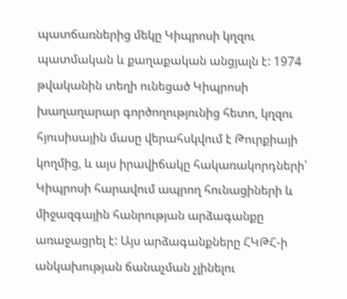պատճառներից մեկը Կիպրոսի կղզու պատմական և քաղաքական անցյալն է: 1974 թվականին տեղի ունեցած Կիպրոսի խաղաղարար գործողությունից հետո, կղզու հյուսիսային մասը վերահսկվում է Թուրքիայի կողմից, և այս իրավիճակը հակառակորդների՝ Կիպրոսի հարավում ապրող հունացիների և միջազգային հանրության արձագանքը առաջացրել է: Այս արձագանքները ՀԿԹՀ-ի անկախության ճանաչման չլինելու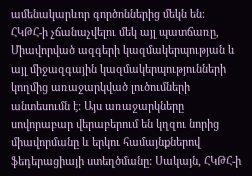ամենակարևոր գործոններից մեկն են:
ՀԿԹՀ-ի չճանաչվելու մեկ այլ պատճառը, Միավորված ազգերի կազմակերպության և այլ միջազգային կազմակերպությունների կողմից առաջարկված լուծումների անտեսումն է: Այս առաջարկները սովորաբար վերաբերում են կղզու նորից միավորմանը և երկու համայնքներով ֆեդերացիայի ստեղծմանը: Սակայն, ՀԿԹՀ-ի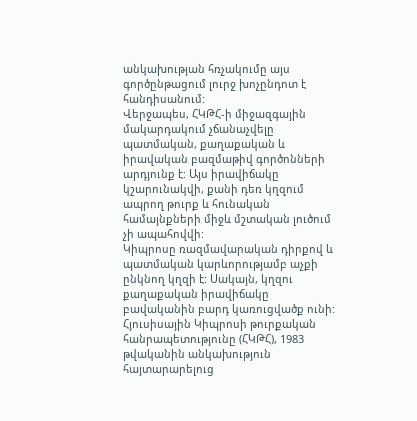անկախության հռչակումը այս գործընթացում լուրջ խոչընդոտ է հանդիսանում:
Վերջապես, ՀԿԹՀ-ի միջազգային մակարդակում չճանաչվելը պատմական, քաղաքական և իրավական բազմաթիվ գործոնների արդյունք է: Այս իրավիճակը կշարունակվի, քանի դեռ կղզում ապրող թուրք և հունական համայնքների միջև մշտական լուծում չի ապահովվի:
Կիպրոսը ռազմավարական դիրքով և պատմական կարևորությամբ աչքի ընկնող կղզի է: Սակայն, կղզու քաղաքական իրավիճակը բավականին բարդ կառուցվածք ունի: Հյուսիսային Կիպրոսի թուրքական հանրապետությունը (ՀԿԹՀ), 1983 թվականին անկախություն հայտարարելուց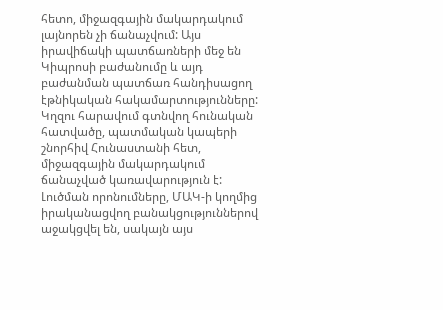հետո, միջազգային մակարդակում լայնորեն չի ճանաչվում: Այս իրավիճակի պատճառների մեջ են Կիպրոսի բաժանումը և այդ բաժանման պատճառ հանդիսացող էթնիկական հակամարտությունները: Կղզու հարավում գտնվող հունական հատվածը, պատմական կապերի շնորհիվ Հունաստանի հետ, միջազգային մակարդակում ճանաչված կառավարություն է:
Լուծման որոնումները, ՄԱԿ-ի կողմից իրականացվող բանակցություններով աջակցվել են, սակայն այս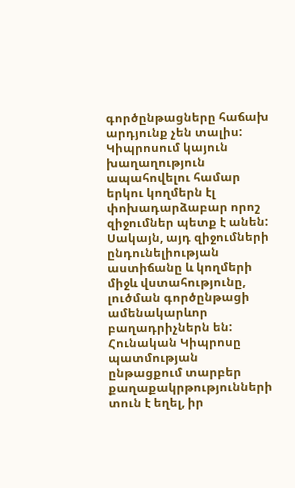գործընթացները հաճախ արդյունք չեն տալիս: Կիպրոսում կայուն խաղաղություն ապահովելու համար երկու կողմերն էլ փոխադարձաբար որոշ զիջումներ պետք է անեն: Սակայն, այդ զիջումների ընդունելիության աստիճանը և կողմերի միջև վստահությունը, լուծման գործընթացի ամենակարևոր բաղադրիչներն են:
Հունական Կիպրոսը պատմության ընթացքում տարբեր քաղաքակրթությունների տուն է եղել, իր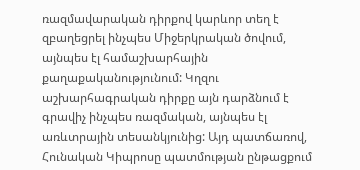ռազմավարական դիրքով կարևոր տեղ է զբաղեցրել ինչպես Միջերկրական ծովում, այնպես էլ համաշխարհային քաղաքականությունում: Կղզու աշխարհագրական դիրքը այն դարձնում է գրավիչ ինչպես ռազմական, այնպես էլ առևտրային տեսանկյունից: Այդ պատճառով, Հունական Կիպրոսը պատմության ընթացքում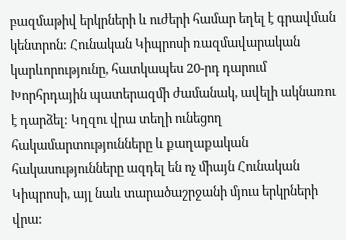բազմաթիվ երկրների և ուժերի համար եղել է գրավման կենտրոն: Հունական Կիպրոսի ռազմավարական կարևորությունը, հատկապես 20-րդ դարում Խորհրդային պատերազմի ժամանակ, ավելի ակնառու է դարձել: Կղզու վրա տեղի ունեցող հակամարտությունները և քաղաքական հակասությունները ազդել են ոչ միայն Հունական Կիպրոսի, այլ նաև տարածաշրջանի մյուս երկրների վրա: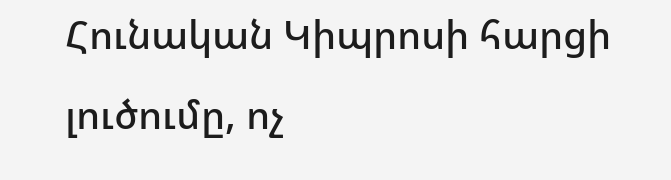Հունական Կիպրոսի հարցի լուծումը, ոչ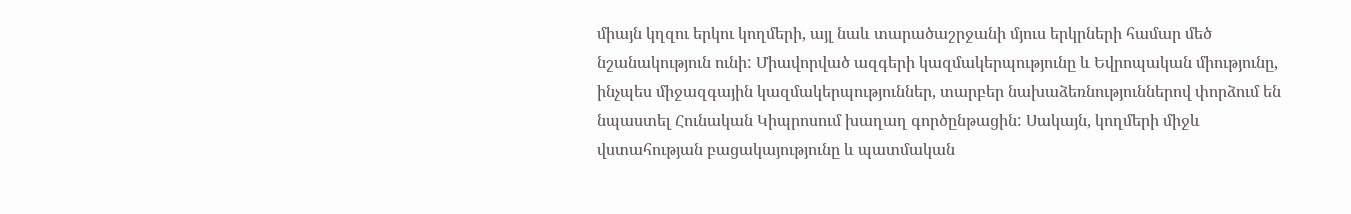միայն կղզու երկու կողմերի, այլ նաև տարածաշրջանի մյուս երկրների համար մեծ նշանակություն ունի: Միավորված ազգերի կազմակերպությունը և Եվրոպական միությունը, ինչպես միջազգային կազմակերպություններ, տարբեր նախաձեռնություններով փորձում են նպաստել Հունական Կիպրոսում խաղաղ գործընթացին: Սակայն, կողմերի միջև վստահության բացակայությունը և պատմական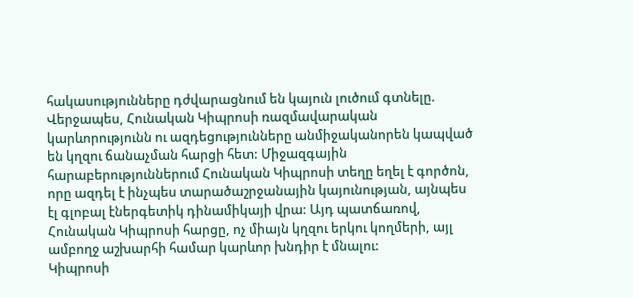հակասությունները դժվարացնում են կայուն լուծում գտնելը.
Վերջապես, Հունական Կիպրոսի ռազմավարական կարևորությունն ու ազդեցությունները անմիջականորեն կապված են կղզու ճանաչման հարցի հետ: Միջազգային հարաբերություններում Հունական Կիպրոսի տեղը եղել է գործոն, որը ազդել է ինչպես տարածաշրջանային կայունության, այնպես էլ գլոբալ էներգետիկ դինամիկայի վրա: Այդ պատճառով, Հունական Կիպրոսի հարցը, ոչ միայն կղզու երկու կողմերի, այլ ամբողջ աշխարհի համար կարևոր խնդիր է մնալու:
Կիպրոսի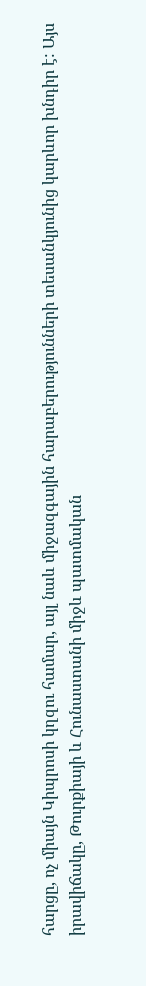հարցը, ոչ միայն Կիպրոսի կղզու համար, այլ նաև միջազգային հարաբերությունների տեսանկյունից կարևոր խնդիր է: Այս իրավիճակը, Թուրքիայի և Հունաստանի միջև պատմական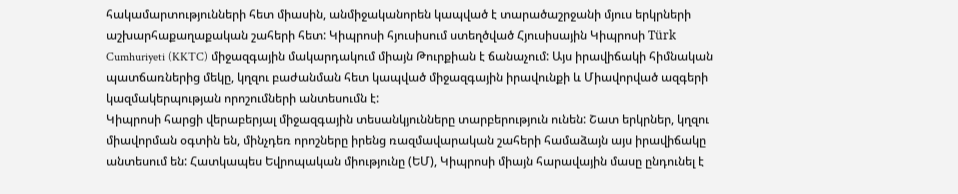հակամարտությունների հետ միասին, անմիջականորեն կապված է տարածաշրջանի մյուս երկրների աշխարհաքաղաքական շահերի հետ: Կիպրոսի հյուսիսում ստեղծված Հյուսիսային Կիպրոսի Türk Cumhuriyeti (KKTC) միջազգային մակարդակում միայն Թուրքիան է ճանաչում: Այս իրավիճակի հիմնական պատճառներից մեկը, կղզու բաժանման հետ կապված միջազգային իրավունքի և Միավորված ազգերի կազմակերպության որոշումների անտեսումն է:
Կիպրոսի հարցի վերաբերյալ միջազգային տեսանկյունները տարբերություն ունեն: Շատ երկրներ, կղզու միավորման օգտին են, մինչդեռ որոշները իրենց ռազմավարական շահերի համաձայն այս իրավիճակը անտեսում են: Հատկապես Եվրոպական միությունը (ԵՄ), Կիպրոսի միայն հարավային մասը ընդունել է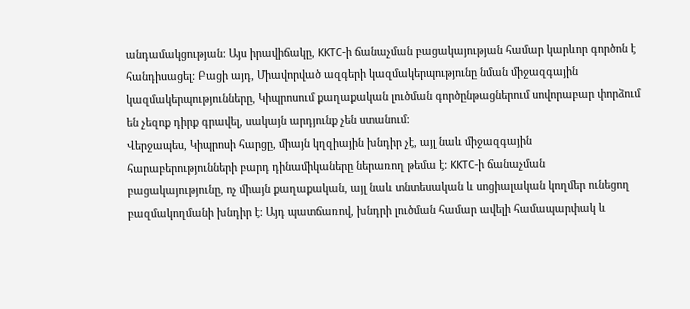անդամակցության: Այս իրավիճակը, KKTC-ի ճանաչման բացակայության համար կարևոր գործոն է հանդիսացել: Բացի այդ, Միավորված ազգերի կազմակերպությունը նման միջազգային կազմակերպությունները, Կիպրոսում քաղաքական լուծման գործընթացներում սովորաբար փորձում են չեզոք դիրք գրավել, սակայն արդյունք չեն ստանում:
Վերջապես, Կիպրոսի հարցը, միայն կղզիային խնդիր չէ, այլ նաև միջազգային հարաբերությունների բարդ դինամիկաները ներառող թեմա է: KKTC-ի ճանաչման բացակայությունը, ոչ միայն քաղաքական, այլ նաև տնտեսական և սոցիալական կողմեր ունեցող բազմակողմանի խնդիր է: Այդ պատճառով, խնդրի լուծման համար ավելի համապարփակ և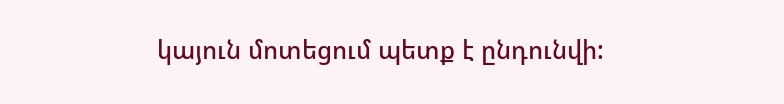կայուն մոտեցում պետք է ընդունվի: